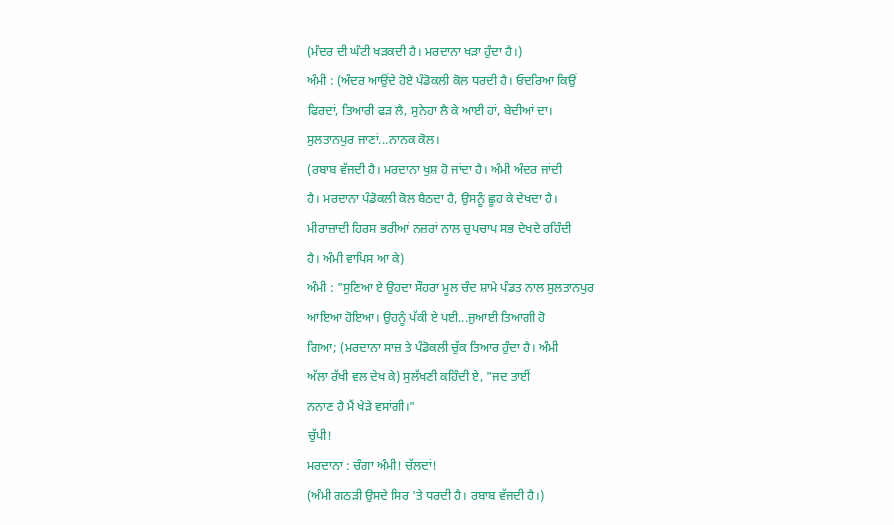(ਮੰਦਰ ਦੀ ਘੰਟੀ ਖੜਕਦੀ ਹੈ। ਮਰਦਾਨਾ ਖੜਾ ਹੁੰਦਾ ਹੈ।)
ਅੰਮੀ : (ਅੰਦਰ ਆਉਂਦੇ ਹੋਏ ਪੰਡੋਕਲੀ ਕੋਲ ਧਰਦੀ ਹੈ। ਓਦਰਿਆ ਕਿਉਂ
ਫਿਰਦਾਂ, ਤਿਆਰੀ ਫੜ ਲੈ, ਸੁਨੇਹਾ ਲੈ ਕੇ ਆਈ ਹਾਂ, ਬੇਦੀਆਂ ਦਾ।
ਸੁਲਤਾਨਪੁਰ ਜਾਣਾਂ...ਨਾਨਕ ਕੋਲ।
(ਰਬਾਬ ਵੱਜਦੀ ਹੈ। ਮਰਦਾਨਾ ਖੁਸ਼ ਹੋ ਜਾਂਦਾ ਹੈ। ਅੰਮੀ ਅੰਦਰ ਜਾਂਦੀ
ਹੈ। ਮਰਦਾਨਾ ਪੰਡੋਕਲੀ ਕੋਲ ਬੈਠਦਾ ਹੈ, ਉਸਨੂੰ ਛੂਹ ਕੇ ਦੇਖਦਾ ਹੈ।
ਮੀਰਾਜ਼ਾਦੀ ਹਿਰਸ ਭਰੀਆਂ ਨਜ਼ਰਾਂ ਨਾਲ ਚੁਪਚਾਪ ਸਭ ਦੇਖਦੇ ਰਹਿੰਦੀ
ਹੈ। ਅੰਮੀ ਵਾਪਿਸ ਆ ਕੇ)
ਅੰਮੀ : "ਸੁਣਿਆ ਏ ਉਹਦਾ ਸੌਹਰਾ ਮੂਲ ਚੰਦ ਸ਼ਾਮੇ ਪੰਡਤ ਨਾਲ ਸੁਲਤਾਨਪੁਰ
ਆਇਆ ਹੋਇਆ। ਉਹਨੂੰ ਪੱਕੀ ਏ ਪਈ...ਜੁਆਈ ਤਿਆਗੀ ਹੋ
ਗਿਆ; (ਮਰਦਾਨਾ ਸਾਜ਼ ਤੇ ਪੰਡੋਕਲੀ ਚੁੱਕ ਤਿਆਰ ਹੁੰਦਾ ਹੈ। ਅੰਮੀ
ਅੱਲਾ ਰੱਖੀ ਵਲ ਦੇਖ ਕੇ) ਸੁਲੱਖਣੀ ਕਹਿੰਦੀ ਏ, "ਜਦ ਤਾਈਂ
ਨਨਾਣ ਹੈ ਮੈਂ ਖੇੜੇ ਵਸਾਂਗੀ।"
ਚੁੱਪੀ!
ਮਰਦਾਨਾ : ਚੰਗਾ ਅੰਮੀ! ਚੱਲਦਾਂ!
(ਅੰਮੀ ਗਠੜੀ ਉਸਦੇ ਸਿਰ 'ਤੇ ਧਰਦੀ ਹੈ। ਰਬਾਬ ਵੱਜਦੀ ਹੈ।)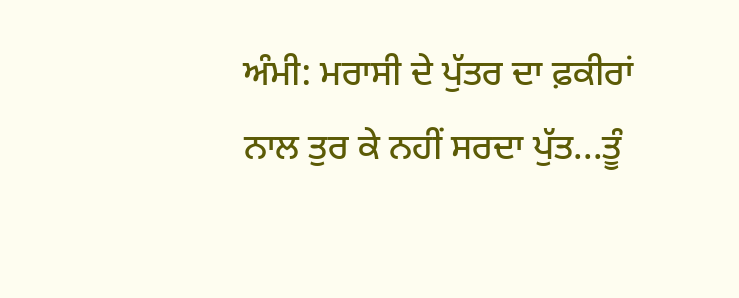ਅੰਮੀ: ਮਰਾਸੀ ਦੇ ਪੁੱਤਰ ਦਾ ਫ਼ਕੀਰਾਂ ਨਾਲ ਤੁਰ ਕੇ ਨਹੀਂ ਸਰਦਾ ਪੁੱਤ...ਤੂੰ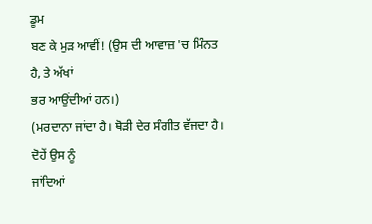ਡੂਮ
ਬਣ ਕੇ ਮੁੜ ਆਵੀਂ! (ਉਸ ਦੀ ਆਵਾਜ਼ 'ਚ ਮਿੰਨਤ ਹੈ, ਤੇ ਅੱਖਾਂ
ਭਰ ਆਉਂਦੀਆਂ ਹਨ।)
(ਮਰਦਾਨਾ ਜਾਂਦਾ ਹੈ। ਥੋੜੀ ਦੇਰ ਸੰਗੀਤ ਵੱਜਦਾ ਹੈ। ਦੋਹੇਂ ਉਸ ਨੂੰ
ਜਾਂਦਿਆਂ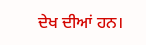ਦੇਖ ਦੀਆਂ ਹਨ।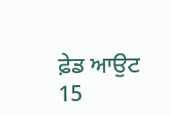ਫ਼ੇਡ ਆਉਟ
15